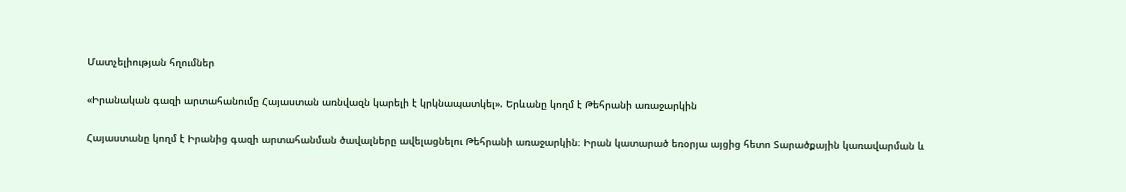Մատչելիության հղումներ

«Իրանական գազի արտահանումը Հայաստան առնվազն կարելի է կրկնապատկել». Երևանը կողմ է Թեհրանի առաջարկին

Հայաստանը կողմ է Իրանից գազի արտահանման ծավալները ավելացնելու Թեհրանի առաջարկին։ Իրան կատարած եռօրյա այցից հետո Տարածքային կառավարման և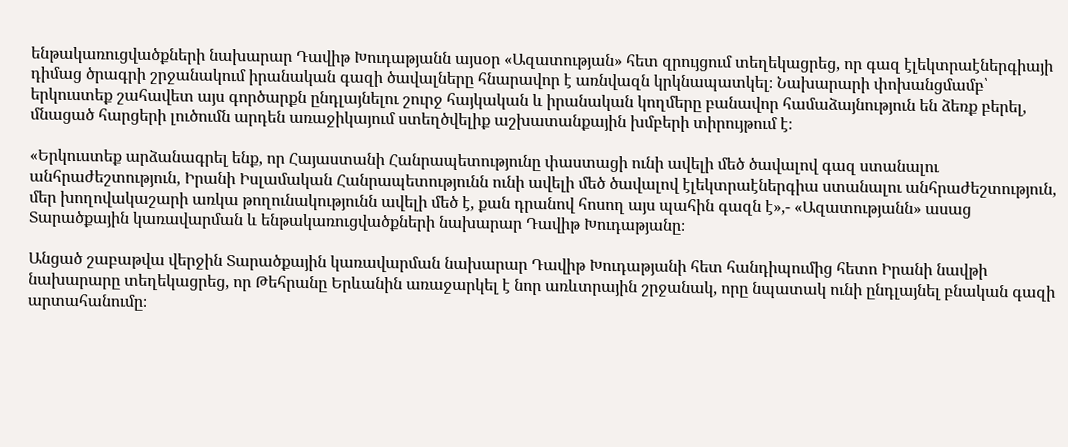ենթակառուցվածքների նախարար Դավիթ Խուդաթյանն այսօր «Ազատության» հետ զրույցում տեղեկացրեց, որ գազ էլեկտրաէներգիայի դիմաց ծրագրի շրջանակում իրանական գազի ծավալները հնարավոր է առնվազն կրկնապատկել։ Նախարարի փոխանցմամբ՝ երկուստեք շահավետ այս գործարքն ընդլայնելու շուրջ հայկական և իրանական կողմերը բանավոր համաձայնություն են ձեռք բերել, մնացած հարցերի լուծումն արդեն առաջիկայում ստեղծվելիք աշխատանքային խմբերի տիրույթում է։

«Երկուստեք արձանագրել ենք, որ Հայաստանի Հանրապետությունը փաստացի ունի ավելի մեծ ծավալով գազ ստանալու անհրաժեշտություն, Իրանի Իսլամական Հանրապետությունն ունի ավելի մեծ ծավալով էլեկտրաէներգիա ստանալու անհրաժեշտություն, մեր խողովակաշարի առկա թողունակությունն ավելի մեծ է, քան դրանով հոսող այս պահին գազն է»,- «Ազատությանն» ասաց Տարածքային կառավարման և ենթակառուցվածքների նախարար Դավիթ Խուդաթյանը։

Անցած շաբաթվա վերջին Տարածքային կառավարման նախարար Դավիթ Խուդաթյանի հետ հանդիպումից հետո Իրանի նավթի նախարարը տեղեկացրեց, որ Թեհրանը Երևանին առաջարկել է նոր առևտրային շրջանակ, որը նպատակ ունի ընդլայնել բնական գազի արտահանումը։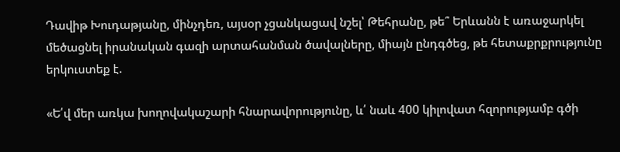Դավիթ Խուդաթյանը, մինչդեռ, այսօր չցանկացավ նշել՝ Թեհրանը, թե՞ Երևանն է առաջարկել մեծացնել իրանական գազի արտահանման ծավալները, միայն ընդգծեց, թե հետաքրքրությունը երկուստեք է.

«Ե՛վ մեր առկա խողովակաշարի հնարավորությունը, և՛ նաև 400 կիլովատ հզորությամբ գծի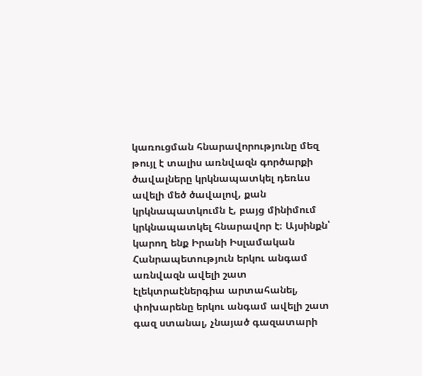կառուցման հնարավորությունը մեզ թույլ է տալիս առնվազն գործարքի ծավալները կրկնապատկել դեռևս ավելի մեծ ծավալով, քան կրկնապատկումն է, բայց մինիմում կրկնապատկել հնարավոր է։ Այսինքն՝ կարող ենք Իրանի Իսլամական Հանրապետություն երկու անգամ առնվազն ավելի շատ էլեկտրաէներգիա արտահանել, փոխարենը երկու անգամ ավելի շատ գազ ստանալ, չնայած գազատարի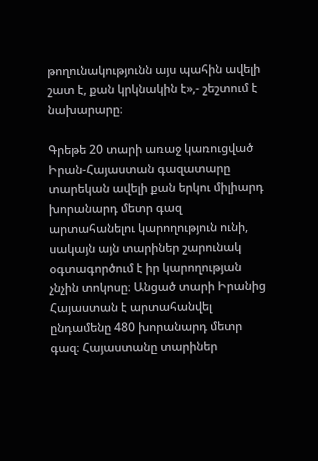թողունակությունն այս պահին ավելի շատ է, քան կրկնակին է»,- շեշտում է նախարարը։

Գրեթե 20 տարի առաջ կառուցված Իրան-Հայաստան գազատարը տարեկան ավելի քան երկու միլիարդ խորանարդ մետր գազ արտահանելու կարողություն ունի, սակայն այն տարիներ շարունակ օգտագործում է իր կարողության չնչին տոկոսը։ Անցած տարի Իրանից Հայաստան է արտահանվել ընդամենը 480 խորանարդ մետր գազ։ Հայաստանը տարիներ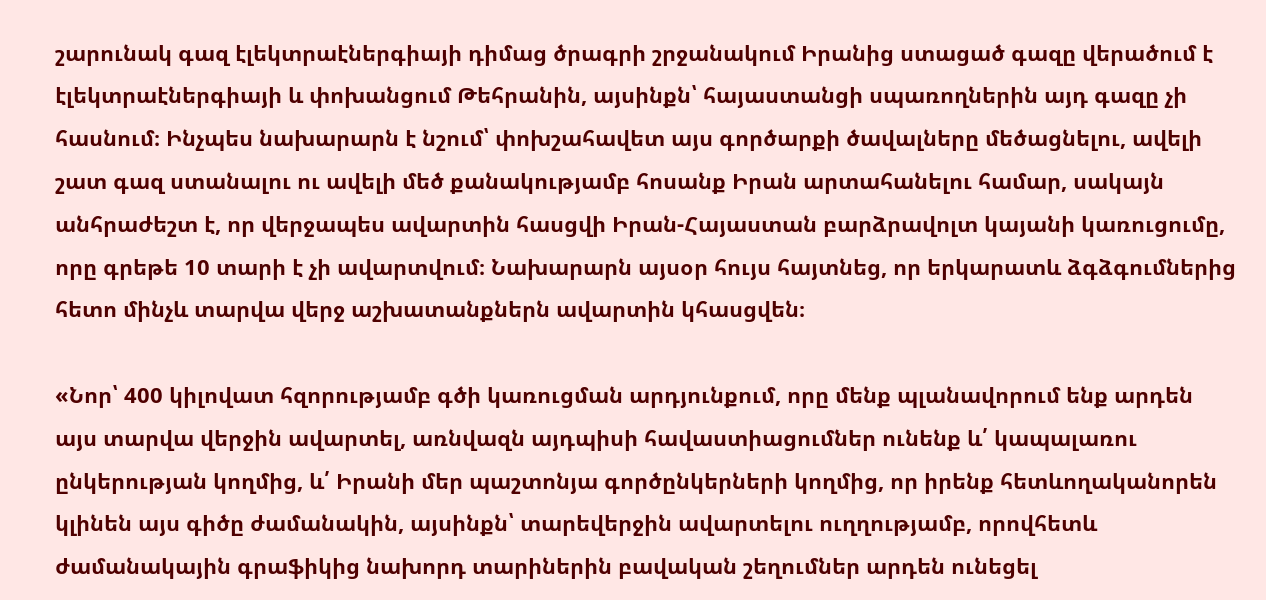շարունակ գազ էլեկտրաէներգիայի դիմաց ծրագրի շրջանակում Իրանից ստացած գազը վերածում է էլեկտրաէներգիայի և փոխանցում Թեհրանին, այսինքն՝ հայաստանցի սպառողներին այդ գազը չի հասնում։ Ինչպես նախարարն է նշում՝ փոխշահավետ այս գործարքի ծավալները մեծացնելու, ավելի շատ գազ ստանալու ու ավելի մեծ քանակությամբ հոսանք Իրան արտահանելու համար, սակայն անհրաժեշտ է, որ վերջապես ավարտին հասցվի Իրան-Հայաստան բարձրավոլտ կայանի կառուցումը, որը գրեթե 10 տարի է չի ավարտվում։ Նախարարն այսօր հույս հայտնեց, որ երկարատև ձգձգումներից հետո մինչև տարվա վերջ աշխատանքներն ավարտին կհասցվեն։

«Նոր՝ 400 կիլովատ հզորությամբ գծի կառուցման արդյունքում, որը մենք պլանավորում ենք արդեն այս տարվա վերջին ավարտել, առնվազն այդպիսի հավաստիացումներ ունենք և՛ կապալառու ընկերության կողմից, և՛ Իրանի մեր պաշտոնյա գործընկերների կողմից, որ իրենք հետևողականորեն կլինեն այս գիծը ժամանակին, այսինքն՝ տարեվերջին ավարտելու ուղղությամբ, որովհետև ժամանակային գրաֆիկից նախորդ տարիներին բավական շեղումներ արդեն ունեցել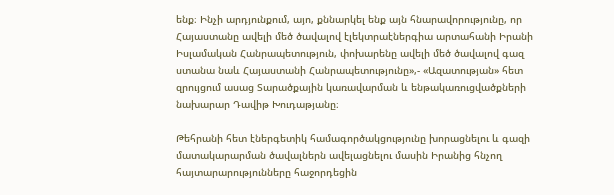ենք։ Ինչի արդյունքում, այո, քննարկել ենք այն հնարավորությունը, որ Հայաստանը ավելի մեծ ծավալով էլեկտրաէներգիա արտահանի Իրանի Իսլամական Հանրապետություն, փոխարենը ավելի մեծ ծավալով գազ ստանա նաև Հայաստանի Հանրապետությունը»,- «Ազատության» հետ զրույցում ասաց Տարածքային կառավարման և ենթակառուցվածքների նախարար Դավիթ Խուդաթյանը։

Թեհրանի հետ էներգետիկ համագործակցությունը խորացնելու և գազի մատակարարման ծավալներն ավելացնելու մասին Իրանից հնչող հայտարարությունները հաջորդեցին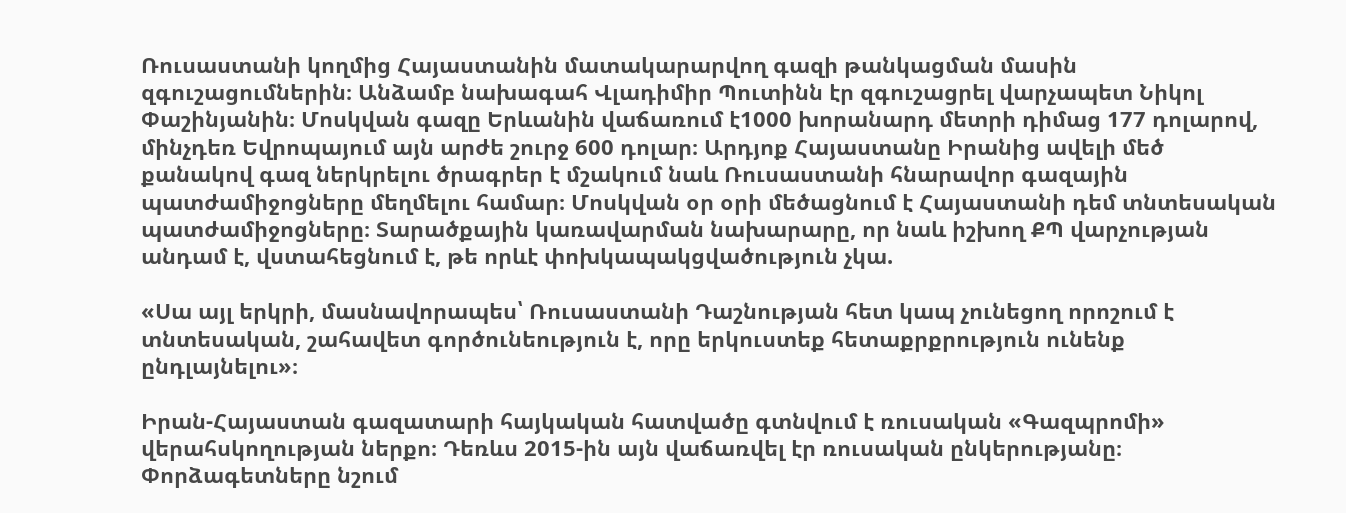Ռուսաստանի կողմից Հայաստանին մատակարարվող գազի թանկացման մասին զգուշացումներին։ Անձամբ նախագահ Վլադիմիր Պուտինն էր զգուշացրել վարչապետ Նիկոլ Փաշինյանին։ Մոսկվան գազը Երևանին վաճառում է1000 խորանարդ մետրի դիմաց 177 դոլարով, մինչդեռ Եվրոպայում այն արժե շուրջ 600 դոլար։ Արդյոք Հայաստանը Իրանից ավելի մեծ քանակով գազ ներկրելու ծրագրեր է մշակում նաև Ռուսաստանի հնարավոր գազային պատժամիջոցները մեղմելու համար։ Մոսկվան օր օրի մեծացնում է Հայաստանի դեմ տնտեսական պատժամիջոցները։ Տարածքային կառավարման նախարարը, որ նաև իշխող ՔՊ վարչության անդամ է, վստահեցնում է, թե որևէ փոխկապակցվածություն չկա.

«Սա այլ երկրի, մասնավորապես՝ Ռուսաստանի Դաշնության հետ կապ չունեցող որոշում է տնտեսական, շահավետ գործունեություն է, որը երկուստեք հետաքրքրություն ունենք ընդլայնելու»։

Իրան-Հայաստան գազատարի հայկական հատվածը գտնվում է ռուսական «Գազպրոմի» վերահսկողության ներքո։ Դեռևս 2015-ին այն վաճառվել էր ռուսական ընկերությանը։ Փորձագետները նշում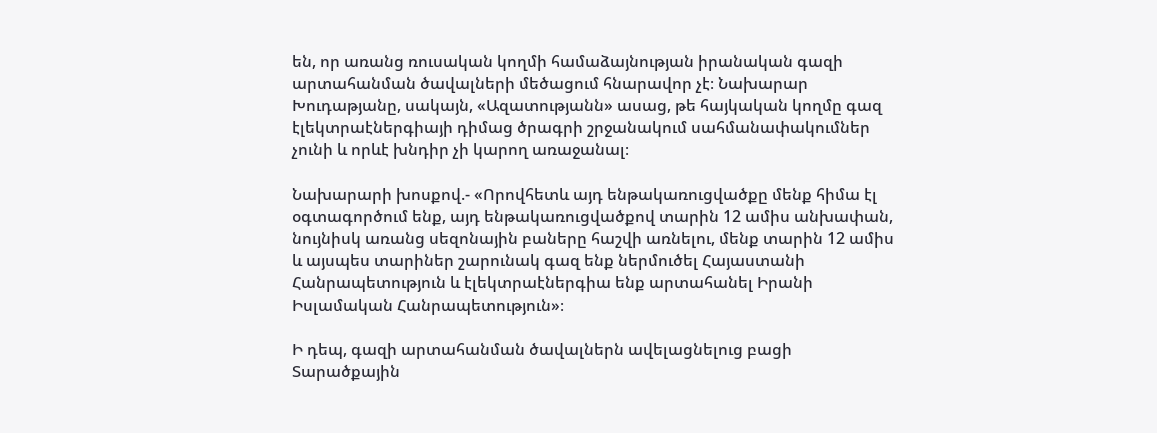են, որ առանց ռուսական կողմի համաձայնության իրանական գազի արտահանման ծավալների մեծացում հնարավոր չէ։ Նախարար Խուդաթյանը, սակայն, «Ազատությանն» ասաց, թե հայկական կողմը գազ էլեկտրաէներգիայի դիմաց ծրագրի շրջանակում սահմանափակումներ չունի և որևէ խնդիր չի կարող առաջանալ։

Նախարարի խոսքով.- «Որովհետև այդ ենթակառուցվածքը մենք հիմա էլ օգտագործում ենք, այդ ենթակառուցվածքով տարին 12 ամիս անխափան, նույնիսկ առանց սեզոնային բաները հաշվի առնելու, մենք տարին 12 ամիս և այսպես տարիներ շարունակ գազ ենք ներմուծել Հայաստանի Հանրապետություն և էլեկտրաէներգիա ենք արտահանել Իրանի Իսլամական Հանրապետություն»։

Ի դեպ, գազի արտահանման ծավալներն ավելացնելուց բացի Տարածքային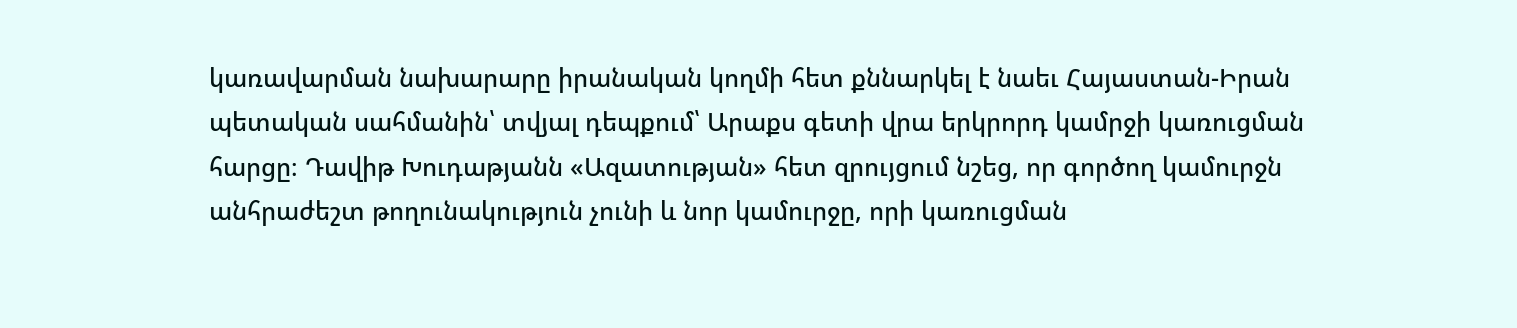կառավարման նախարարը իրանական կողմի հետ քննարկել է նաեւ Հայաստան-Իրան պետական սահմանին՝ տվյալ դեպքում՝ Արաքս գետի վրա երկրորդ կամրջի կառուցման հարցը։ Դավիթ Խուդաթյանն «Ազատության» հետ զրույցում նշեց, որ գործող կամուրջն անհրաժեշտ թողունակություն չունի և նոր կամուրջը, որի կառուցման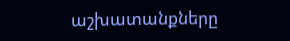աշխատանքները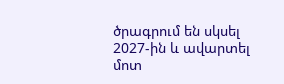ծրագրում են սկսել 2027-ին և ավարտել մոտ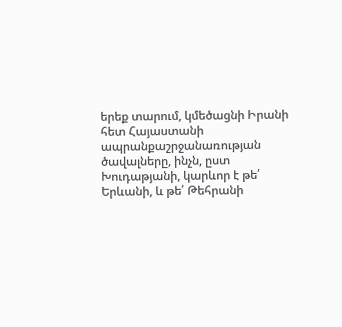երեք տարում, կմեծացնի Իրանի հետ Հայաստանի ապրանքաշրջանառության ծավալները, ինչն, ըստ Խուդաթյանի, կարևոր է թե՛ Երևանի, և թե՛ Թեհրանի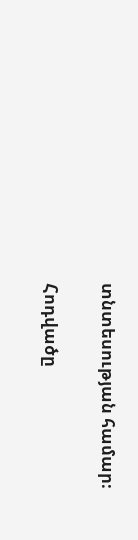տնտեսության համար։

Հոդվածը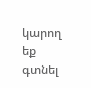կարող եք գտնել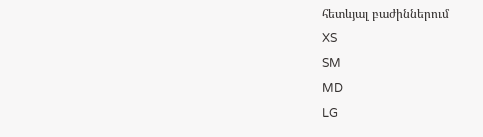հետևյալ բաժիններում
XS
SM
MD
LG